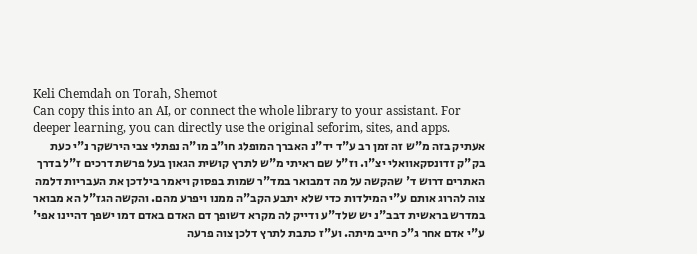Keli Chemdah on Torah, Shemot
Can copy this into an AI, or connect the whole library to your assistant. For deeper learning, you can directly use the original seforim, sites, and apps.
אעתיק בזה מ"ש זה זמן רב ע"ד יד"נ האברך המופלג חו"ב מו"ה נפתלי צבי הירשקר נ"י כעת בק"ק זדונסקאוואלי יצ"ו. וז"ל שם ראיתי מ"ש לתרץ קושית הגאון בעל פרשת דרכים ז"ל בדרך האתרים דרוש ד' שהקשה על מה דמבואר במד"ר שמות בפסוק ויאמר בילדכן את העבריות דלמה צוה להרוג אותם ע"י המילדות כדי שלא יתבע הקב"ה ממנו ויפרע מהם. והקשה הגז"ל הא מבואר במדרש בראשית דבב"נ יש שלד"ע ודייק לה מקרא דשופך דם האדם באדם דמו ישפך דהיינו אפי' ע"י אדם אחר ג"כ חייב מיתה. וע"ז כתבת לתרץ דלכן צוה פרעה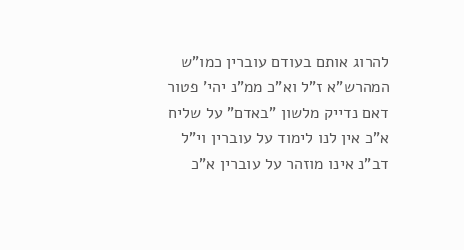להרוג אותם בעודם עוברין כמו"ש המהרש"א ז"ל וא"כ ממ"נ יהי' פטור דאם נדייק מלשון "באדם" על שליח א"כ אין לנו לימוד על עוברין וי"ל דב"נ אינו מוזהר על עוברין א"כ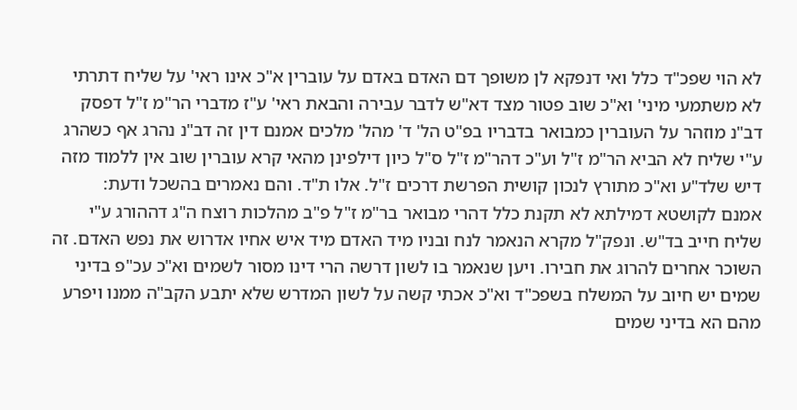לא הוי שפכ"ד כלל ואי דנפקא לן משופך דם האדם באדם על עוברין א"כ אינו ראי' על שליח דתרתי לא משתמעי מיני' וא"כ שוב פטור מצד דא"ש לדבר עבירה והבאת ראי' ע"ז מדברי הר"מ ז"ל דפסק דב"נ מוזהר על העוברין כמבואר בדבריו בפ"ט הל' ד' מהל' מלכים אמנם דין זה דב"נ נהרג אף כשהרג ע"י שליח לא הביא הר"מ ז"ל וע"כ דהר"מ ז"ל ס"ל כיון דילפינן מהאי קרא עוברין שוב אין ללמוד מזה דיש שלד"ע וא"כ מתורץ לנכון קושית הפרשת דרכים ז"ל. אלו ת"ד. והם נאמרים בהשכל ודעת:
אמנם לקושטא דמילתא לא תקנת כלל דהרי מבואר בר"מ ז"ל פ"ב מהלכות רוצח ה"ג דההורג ע"י שליח חייב בד"ש. ונפק"ל מקרא הנאמר לנח ובניו מיד האדם מיד איש אחיו אדרוש את נפש האדם. זה השוכר אחרים להרוג את חבירו. ויען שנאמר בו לשון דרשה הרי דינו מסור לשמים וא"כ עכ"פ בדיני שמים יש חיוב על המשלח בשפכ"ד וא"כ אכתי קשה על לשון המדרש שלא יתבע הקב"ה ממנו ויפרע מהם הא בדיני שמים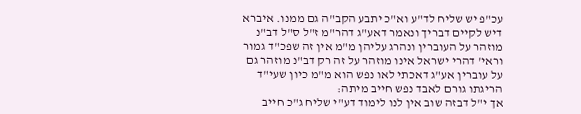עכ"פ יש שליח לד"ע וא"כ יתבע הקב"ה גם ממנו. איברא דיש לקיים דבריך ונאמר דאע"ג דהר"מ ז"ל ס"ל דב"נ מוזהר על העוברין ונהרג עליהן מ"מ אין זה שפכ"ד גמור וראי' דהרי ישראל אינו מוזהר על זה רק דב"נ מוזהר גם על עוברין אע"ג דאכתי לאו נפש הוא מ"מ כיון שעי"ד הריגתו גורם לאבד נפש חייב מיתה:
אך י"ל דבזה שוב אין לנו לימוד דע"י שליח ג"כ חייב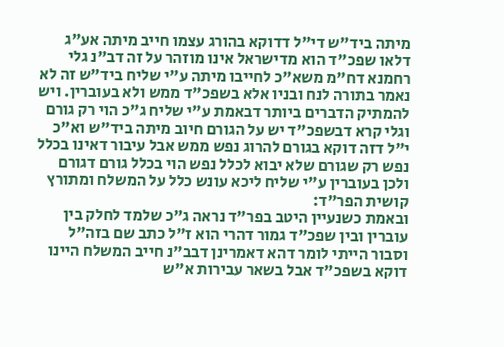מיתה ביד"ש די"ל דדוקא בהורג עצמו חייב מיתה אע"ג דלאו שפכ"ד הוא מדישראל אינו מוזהר על זה דב"נ גלי רחמנא דח"מ משא"כ לחייבו מיתה ע"י שליח ביד"ש זה לא נאמר בתורה לנח ובניו אלא בשפכ"ד ממש ולא בעוברין. ויש להמתיק הדברים ביותר דבאמת ע"י שליח ג"כ הוי רק גורם וגלי קרא דבשפכ"ד יש על הגורם חיוב מיתה ביד"ש וא"כ י"ל דזה דוקא בגורם להרוג נפש ממש אבל עיבור דאינו בכלל נפש רק שגורם שלא יבוא לכלל נפש הוי בכלל גורם דגורם ולכן בעוברין ע"י שליח ליכא עונש כלל על המשלח ומתורץ קושית הפר"ד:
ובאמת כשנעיין היטב בפר"ד נראה ג"כ שלמד לחלק בין עוברין ובין שפכ"ד גמור דהרי הוא ז"ל כתב שם בזה"ל וסבור הייתי לומר דהא דאמרינן דבב"נ חייב המשלח היינו דוקא בשפכ"ד אבל בשאר עבירות א"ש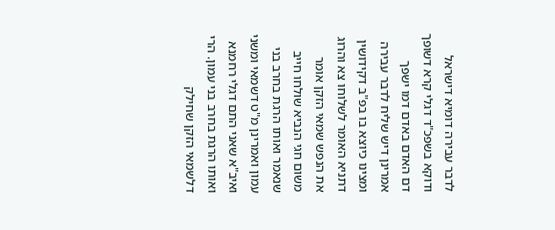לדבר עבירה דומיא דישראל ודוקא בשפכ"ד דגלי קרא דשופך דם האדם באדם דמו ישפך אמרינן דיש שליח לדבר עבירה ומצינו כיוצא בו בפ"ב דקידושין דתניא האומר לשלוחו צא והרוג את הנפש שמאי הזקן אומר משום חגי הנביא שולחו חייב שנאמר ואותו הרגת בחרב בני עמון ואמרינן מ"ט דשמאי ומשני ואיב"א שאני התם דגלי רחמנא ואותו הרגת בחרב בני עמון. הרי דלשמאי הזקן שחילק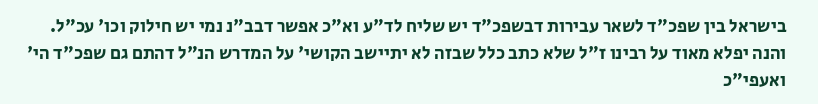בישראל בין שפכ"ד לשאר עבירות דבשפכ"ד יש שליח לד"ע וא"כ אפשר דבב"נ נמי יש חילוק וכו' עכ"ל. והנה יפלא מאוד על רבינו ז"ל שלא כתב כלל שבזה לא יתיישב הקושי' על המדרש הנ"ל דהתם גם שפכ"ד הי' ואעפי"כ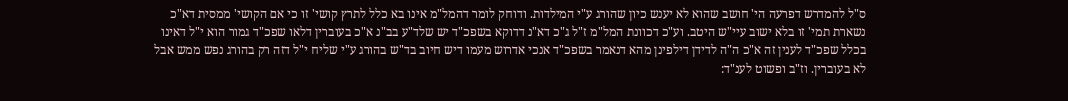ס"ל להמדרש דפרעה הי' חושב שהוא לא יענש כיון שהורג ע"י המילדות. ודוחק לומר דהמל"מ אינו בא כלל לתרץ קושי' זו כי אם הקושי' ממסית דא"כ נשארת תמי' זו בלא ישוב עיי"ש היטב. וע"כ דכוונת המל"מ ז"ל ג"כ דא"נ דדוקא בשפכ"ד יש שלד"ע בב"נ א"כ בעוברין דלאו שפכ"ד גמור הוא י"ל דאינו בכלל שפכ"ד לענין זה א"כ ה"ה לדידן דילפינן מהא דנאמר בשפכ"ד אנכי אדרוש מעמו דיש חיוב בד"ש בהורג ע"י שליח י"ל דזה רק בהורג נפש ממש אבל לא בעוברין. וז"ב ופשוט לענ"ד: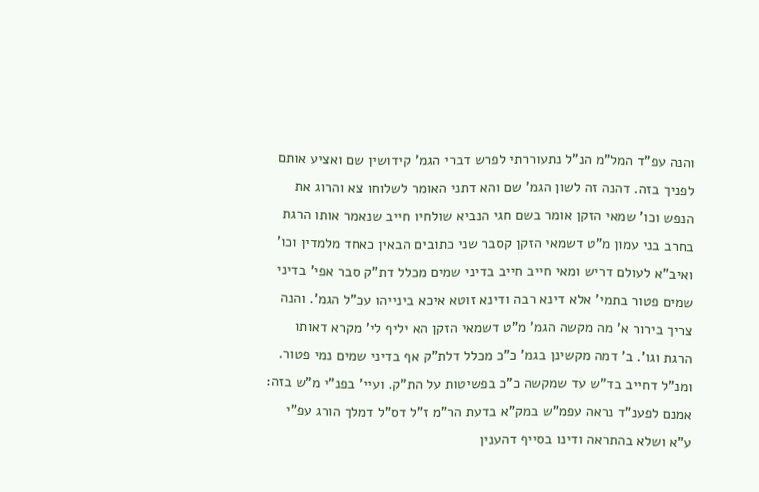והנה עפ"ד המל"מ הנ"ל נתעוררתי לפרש דברי הגמ' קידושין שם ואציע אותם לפניך בזה. דהנה זה לשון הגמ' שם והא דתני האומר לשלוחו צא והרוג את הנפש וכו' שמאי הזקן אומר בשם חגי הנביא שולחיו חייב שנאמר אותו הרגת בחרב בני עמון מ"ט דשמאי הזקן קסבר שני כתובים הבאין כאחד מלמדין וכו' ואיב"א לעולם דריש ומאי חייב חייב בדיני שמים מכלל דת"ק סבר אפי' בדיני שמים פטור בתמי' אלא דינא רבה ודינא זוטא איכא בינייהו עכ"ל הגמ'. והנה צריך בירור א' מה מקשה הגמ' מ"ט דשמאי הזקן הא יליף לי' מקרא דאותו הרגת וגו'. ב' דמה מקשינן בגמ' כ"כ מכלל דלת"ק אף בדיני שמים נמי פטור. ומנ"ל דחייב בד"ש עד שמקשה כ"כ בפשיטות על הת"ק. ועיי' בפנ"י מ"ש בזה:
אמנם לפענ"ד נראה עפמ"ש במק"א בדעת הר"מ ז"ל דס"ל דמלך הורג עפ"י ע"א ושלא בהתראה ודינו בסייף דהענין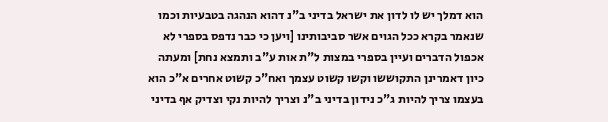הוא דמלך יש לו לדון את ישראל בדיני ב"נ דהוא הנהגה בטבעיות וכמו שנאמר בקרא ככל הגוים אשר סביבותינו [ויען כי כבר נדפס בספרי לא אכפול הדברים ועיין בספרי במצות ל"ת אות ע"ב ותמצא נחת] ומעתה כיון דאמרינן התקוששו וקשו קשוט עצמך ואח"כ קשוט אחרים א"כ הוא בעצמו צריך להיות ג"כ נידון בדיני ב"נ וצריך להיות נקי וצדיק אף בדיני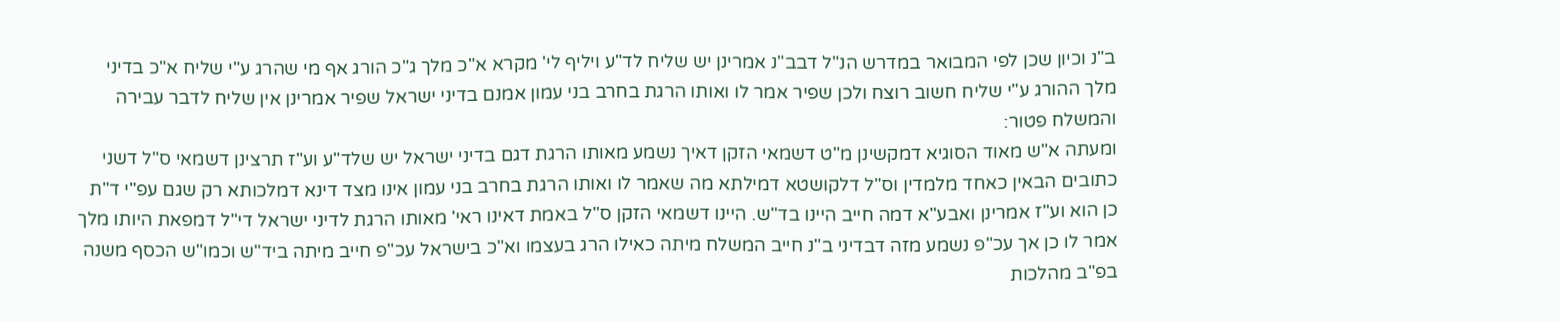ב"נ וכיון שכן לפי המבואר במדרש הנ"ל דבב"נ אמרינן יש שליח לד"ע ויליף לי' מקרא א"כ מלך ג"כ הורג אף מי שהרג ע"י שליח א"כ בדיני מלך ההורג ע"י שליח חשוב רוצח ולכן שפיר אמר לו ואותו הרגת בחרב בני עמון אמנם בדיני ישראל שפיר אמרינן אין שליח לדבר עבירה והמשלח פטור:
ומעתה א"ש מאוד הסוגיא דמקשינן מ"ט דשמאי הזקן דאיך נשמע מאותו הרגת דגם בדיני ישראל יש שלד"ע וע"ז תרצינן דשמאי ס"ל דשני כתובים הבאין כאחד מלמדין וס"ל דלקושטא דמילתא מה שאמר לו ואותו הרגת בחרב בני עמון אינו מצד דינא דמלכותא רק שגם עפ"י ד"ת כן הוא וע"ז אמרינן ואבע"א דמה חייב היינו בד"ש. היינו דשמאי הזקן ס"ל באמת דאינו ראי' מאותו הרגת לדיני ישראל די"ל דמפאת היותו מלך אמר לו כן אך עכ"פ נשמע מזה דבדיני ב"נ חייב המשלח מיתה כאילו הרג בעצמו וא"כ בישראל עכ"פ חייב מיתה ביד"ש וכמו"ש הכסף משנה בפ"ב מהלכות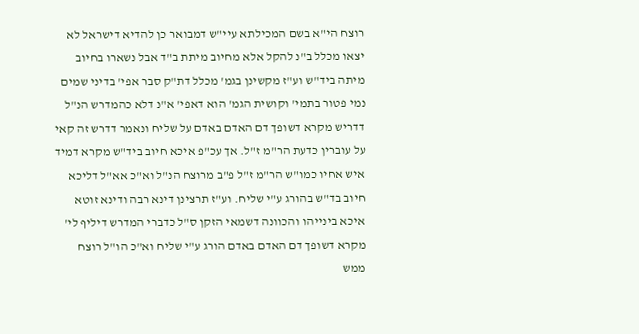רוצח הי"א בשם המכילתא עיי"ש דמבואר כן להדיא דישראל לא יצאו מכלל ב"נ להקל אלא מחיוב מיתת ב"ד אבל נשארו בחיוב מיתה ביד"ש וע"ז מקשינן בגמ' מכלל דת"ק סבר אפי' בדיני שמים נמי פטור בתמי' וקושית הגמ' הוא דאפי' א"נ דלא כהמדרש הנ"ל דדריש מקרא דשופך דם האדם באדם על שליח ונאמר דדרש זה קאי על עוברין כדעת הר"מ ז"ל. אך עכ"פ איכא חיוב ביד"ש מקרא דמיד איש אחיו כמו"ש הר"מ ז"ל פ"ב מרוצח הנ"ל וא"כ אא"ל דליכא חיוב בד"ש בהורג ע"י שליח. וע"ז תרצינן דינא רבה ודינא זוטא איכא בינייהו והכוונה דשמאי הזקן ס"ל כדברי המדרש דיליף לי' מקרא דשופך דם האדם באדם הורג ע"י שליח וא"כ הו"ל רוצח ממש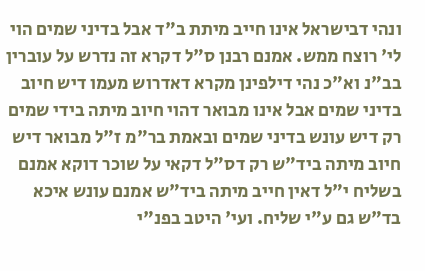ונהי דבישראל אינו חייב מיתת ב"ד אבל בדיני שמים הוי לי' רוצח ממש. אמנם רבנן ס"ל דקרא זה נדרש על עוברין בב"נ וא"כ נהי דילפינן מקרא דאדרוש מעמו דיש חיוב בדיני שמים אבל אינו מבואר דהוי חיוב מיתה בידי שמים רק דיש עונש בדיני שמים ובאמת בר"מ ז"ל מבואר דיש חיוב מיתה ביד"ש רק דס"ל דקאי על שוכר דוקא אמנם בשליח י"ל דאין חייב מיתה ביד"ש אמנם עונש איכא בד"ש גם ע"י שליח. ועי' היטב בפנ"י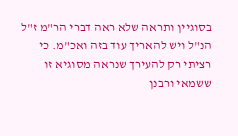בסוגיין ותראה שלא ראה דברי הר"מ ז"ל הנ"ל ויש להאריך עוד בזה ואכ"מ. כי רציתי רק להעירך שנראה מסוגיא זו ששמאי ורבנן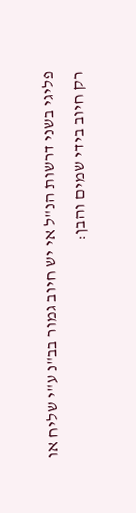פליגי בשני דרשות הנ"ל אי יש חיוב גמור בב"נ ע"י שליח או רק חיוב בידי שמים והבן: